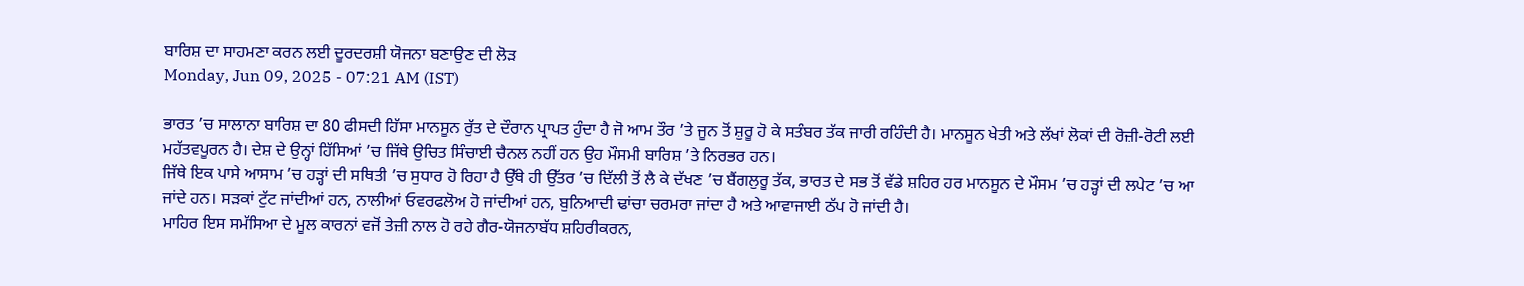ਬਾਰਿਸ਼ ਦਾ ਸਾਹਮਣਾ ਕਰਨ ਲਈ ਦੂਰਦਰਸ਼ੀ ਯੋਜਨਾ ਬਣਾਉਣ ਦੀ ਲੋੜ
Monday, Jun 09, 2025 - 07:21 AM (IST)

ਭਾਰਤ ’ਚ ਸਾਲਾਨਾ ਬਾਰਿਸ਼ ਦਾ 80 ਫੀਸਦੀ ਹਿੱਸਾ ਮਾਨਸੂਨ ਰੁੱਤ ਦੇ ਦੌਰਾਨ ਪ੍ਰਾਪਤ ਹੁੰਦਾ ਹੈ ਜੋ ਆਮ ਤੌਰ ’ਤੇ ਜੂਨ ਤੋਂ ਸ਼ੁਰੂ ਹੋ ਕੇ ਸਤੰਬਰ ਤੱਕ ਜਾਰੀ ਰਹਿੰਦੀ ਹੈ। ਮਾਨਸੂਨ ਖੇਤੀ ਅਤੇ ਲੱਖਾਂ ਲੋਕਾਂ ਦੀ ਰੋਜ਼ੀ-ਰੋਟੀ ਲਈ ਮਹੱਤਵਪੂਰਨ ਹੈ। ਦੇਸ਼ ਦੇ ਉਨ੍ਹਾਂ ਹਿੱਸਿਆਂ ’ਚ ਜਿੱਥੇ ਉਚਿਤ ਸਿੰਚਾਈ ਚੈਨਲ ਨਹੀਂ ਹਨ ਉਹ ਮੌਸਮੀ ਬਾਰਿਸ਼ ’ਤੇ ਨਿਰਭਰ ਹਨ।
ਜਿੱਥੇ ਇਕ ਪਾਸੇ ਆਸਾਮ ’ਚ ਹੜ੍ਹਾਂ ਦੀ ਸਥਿਤੀ ’ਚ ਸੁਧਾਰ ਹੋ ਰਿਹਾ ਹੈ ਉੱਥੇ ਹੀ ਉੱਤਰ ’ਚ ਦਿੱਲੀ ਤੋਂ ਲੈ ਕੇ ਦੱਖਣ ’ਚ ਬੈਂਗਲੁਰੂ ਤੱਕ, ਭਾਰਤ ਦੇ ਸਭ ਤੋਂ ਵੱਡੇ ਸ਼ਹਿਰ ਹਰ ਮਾਨਸੂਨ ਦੇ ਮੌਸਮ ’ਚ ਹੜ੍ਹਾਂ ਦੀ ਲਪੇਟ ’ਚ ਆ ਜਾਂਦੇ ਹਨ। ਸੜਕਾਂ ਟੁੱਟ ਜਾਂਦੀਆਂ ਹਨ, ਨਾਲੀਆਂ ਓਵਰਫਲੋਅ ਹੋ ਜਾਂਦੀਆਂ ਹਨ, ਬੁਨਿਆਦੀ ਢਾਂਚਾ ਚਰਮਰਾ ਜਾਂਦਾ ਹੈ ਅਤੇ ਆਵਾਜਾਈ ਠੱਪ ਹੋ ਜਾਂਦੀ ਹੈ।
ਮਾਹਿਰ ਇਸ ਸਮੱਸਿਆ ਦੇ ਮੂਲ ਕਾਰਨਾਂ ਵਜੋਂ ਤੇਜ਼ੀ ਨਾਲ ਹੋ ਰਹੇ ਗੈਰ-ਯੋਜਨਾਬੱਧ ਸ਼ਹਿਰੀਕਰਨ,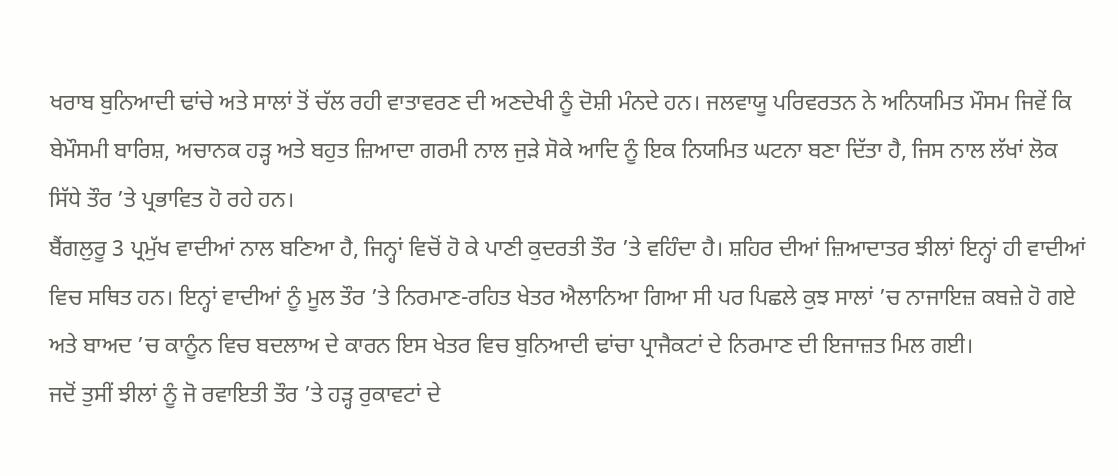ਖਰਾਬ ਬੁਨਿਆਦੀ ਢਾਂਚੇ ਅਤੇ ਸਾਲਾਂ ਤੋਂ ਚੱਲ ਰਹੀ ਵਾਤਾਵਰਣ ਦੀ ਅਣਦੇਖੀ ਨੂੰ ਦੋਸ਼ੀ ਮੰਨਦੇ ਹਨ। ਜਲਵਾਯੂ ਪਰਿਵਰਤਨ ਨੇ ਅਨਿਯਮਿਤ ਮੌਸਮ ਜਿਵੇਂ ਕਿ ਬੇਮੌਸਮੀ ਬਾਰਿਸ਼, ਅਚਾਨਕ ਹੜ੍ਹ ਅਤੇ ਬਹੁਤ ਜ਼ਿਆਦਾ ਗਰਮੀ ਨਾਲ ਜੁੜੇ ਸੋਕੇ ਆਦਿ ਨੂੰ ਇਕ ਨਿਯਮਿਤ ਘਟਨਾ ਬਣਾ ਦਿੱਤਾ ਹੈ, ਜਿਸ ਨਾਲ ਲੱਖਾਂ ਲੋਕ ਸਿੱਧੇ ਤੌਰ ’ਤੇ ਪ੍ਰਭਾਵਿਤ ਹੋ ਰਹੇ ਹਨ।
ਬੈਂਗਲੁਰੂ 3 ਪ੍ਰਮੁੱਖ ਵਾਦੀਆਂ ਨਾਲ ਬਣਿਆ ਹੈ, ਜਿਨ੍ਹਾਂ ਵਿਚੋਂ ਹੋ ਕੇ ਪਾਣੀ ਕੁਦਰਤੀ ਤੌਰ ’ਤੇ ਵਹਿੰਦਾ ਹੈ। ਸ਼ਹਿਰ ਦੀਆਂ ਜ਼ਿਆਦਾਤਰ ਝੀਲਾਂ ਇਨ੍ਹਾਂ ਹੀ ਵਾਦੀਆਂ ਵਿਚ ਸਥਿਤ ਹਨ। ਇਨ੍ਹਾਂ ਵਾਦੀਆਂ ਨੂੰ ਮੂਲ ਤੌਰ ’ਤੇ ਨਿਰਮਾਣ-ਰਹਿਤ ਖੇਤਰ ਐਲਾਨਿਆ ਗਿਆ ਸੀ ਪਰ ਪਿਛਲੇ ਕੁਝ ਸਾਲਾਂ ’ਚ ਨਾਜਾਇਜ਼ ਕਬਜ਼ੇ ਹੋ ਗਏ ਅਤੇ ਬਾਅਦ ’ਚ ਕਾਨੂੰਨ ਵਿਚ ਬਦਲਾਅ ਦੇ ਕਾਰਨ ਇਸ ਖੇਤਰ ਵਿਚ ਬੁਨਿਆਦੀ ਢਾਂਚਾ ਪ੍ਰਾਜੈਕਟਾਂ ਦੇ ਨਿਰਮਾਣ ਦੀ ਇਜਾਜ਼ਤ ਮਿਲ ਗਈ।
ਜਦੋਂ ਤੁਸੀਂ ਝੀਲਾਂ ਨੂੰ ਜੋ ਰਵਾਇਤੀ ਤੌਰ ’ਤੇ ਹੜ੍ਹ ਰੁਕਾਵਟਾਂ ਦੇ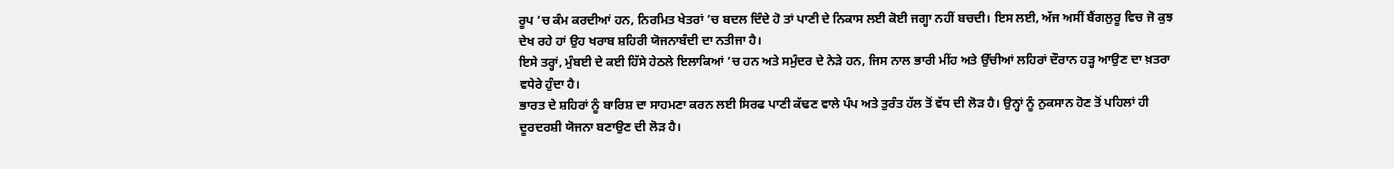ਰੂਪ ’ਚ ਕੰਮ ਕਰਦੀਆਂ ਹਨ, ਨਿਰਮਿਤ ਖੇਤਰਾਂ ’ਚ ਬਦਲ ਦਿੰਦੇ ਹੋ ਤਾਂ ਪਾਣੀ ਦੇ ਨਿਕਾਸ ਲਈ ਕੋਈ ਜਗ੍ਹਾ ਨਹੀਂ ਬਚਦੀ। ਇਸ ਲਈ, ਅੱਜ ਅਸੀਂ ਬੈਂਗਲੁਰੂ ਵਿਚ ਜੋ ਕੁਝ ਦੇਖ ਰਹੇ ਹਾਂ ਉਹ ਖਰਾਬ ਸ਼ਹਿਰੀ ਯੋਜਨਾਬੰਦੀ ਦਾ ਨਤੀਜਾ ਹੈ।
ਇਸੇ ਤਰ੍ਹਾਂ, ਮੁੰਬਈ ਦੇ ਕਈ ਹਿੱਸੇ ਹੇਠਲੇ ਇਲਾਕਿਆਂ ’ਚ ਹਨ ਅਤੇ ਸਮੁੰਦਰ ਦੇ ਨੇੜੇ ਹਨ, ਜਿਸ ਨਾਲ ਭਾਰੀ ਮੀਂਹ ਅਤੇ ਉੱਚੀਆਂ ਲਹਿਰਾਂ ਦੌਰਾਨ ਹੜ੍ਹ ਆਉਣ ਦਾ ਖ਼ਤਰਾ ਵਧੇਰੇ ਹੁੰਦਾ ਹੈ।
ਭਾਰਤ ਦੇ ਸ਼ਹਿਰਾਂ ਨੂੰ ਬਾਰਿਸ਼ ਦਾ ਸਾਹਮਣਾ ਕਰਨ ਲਈ ਸਿਰਫ ਪਾਣੀ ਕੱਢਣ ਵਾਲੇ ਪੰਪ ਅਤੇ ਤੁਰੰਤ ਹੱਲ ਤੋਂ ਵੱਧ ਦੀ ਲੋੜ ਹੈ। ਉਨ੍ਹਾਂ ਨੂੰ ਨੁਕਸਾਨ ਹੋਣ ਤੋਂ ਪਹਿਲਾਂ ਹੀ ਦੂਰਦਰਸ਼ੀ ਯੋਜਨਾ ਬਣਾਉਣ ਦੀ ਲੋੜ ਹੈ।